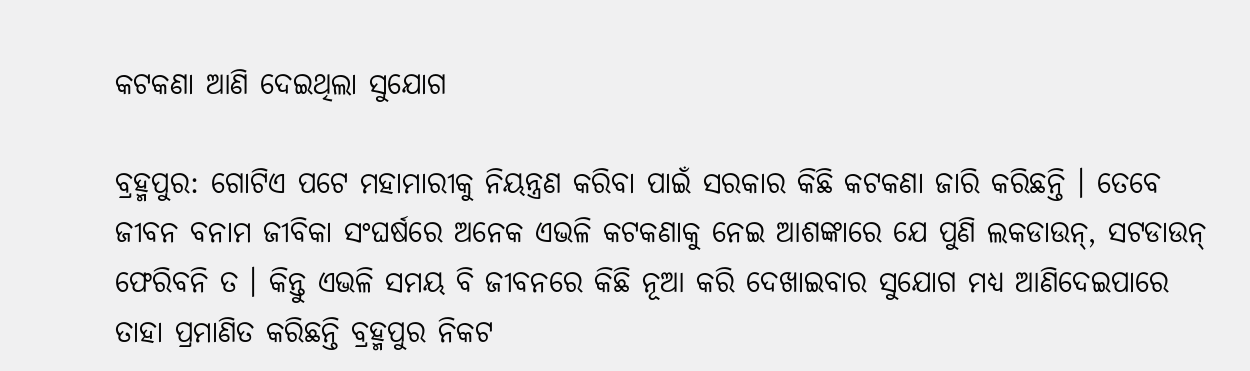କଟକଣା ଆଣି ଦେଇଥିଲା ସୁଯୋଗ

ବ୍ରହ୍ମପୁର: ଗୋଟିଏ ପଟେ ମହାମାରୀକୁ ନିୟନ୍ତ୍ରଣ କରିବା ପାଇଁ ସରକାର କିଛି କଟକଣା ଜାରି କରିଛନ୍ତି । ତେବେ ଜୀବନ ବନାମ ଜୀବିକା ସଂଘର୍ଷରେ ଅନେକ ଏଭଳି କଟକଣାକୁ ନେଇ ଆଶଙ୍କାରେ ଯେ ପୁଣି ଲକଡାଉନ୍, ସଟଡାଉନ୍ ଫେରିବନି ତ । କିନ୍ତୁ ଏଭଳି ସମୟ ବି ଜୀବନରେ କିଛି ନୂଆ କରି ଦେଖାଇବାର ସୁଯୋଗ ମଧ୍ୟ ଆଣିଦେଇପାରେ ତାହା ପ୍ରମାଣିତ କରିଛନ୍ତି ବ୍ରହ୍ମପୁର ନିକଟ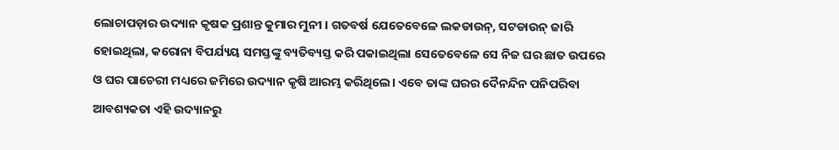ଲୋଚାପଡ଼ାର ଉଦ୍ୟାନ କୃଷକ ପ୍ରଶାନ୍ତ କୁମାର ମୁନୀ । ଗତବର୍ଷ ଯେତେବେଳେ ଲକଡାଉନ୍, ସଟଡାଉନ୍ ଜାରି ହୋଇଥିଲା, କରୋନା ବିପର୍ଯ୍ୟୟ ସମସ୍ତଙ୍କୁ ବ୍ୟତିବ୍ୟସ୍ତ କରି ପକାଇଥିଲା ସେତେବେଳେ ସେ ନିଜ ଘର ଛାତ ଉପରେ ଓ ଘର ପାଚେରୀ ମଧ୍ୟରେ ଜମିରେ ଉଦ୍ୟାନ କୃଷି ଆରମ୍ଭ କରିଥିଲେ। ଏବେ ତାଙ୍କ ଘରର ଦୈନନ୍ଦିନ ପନିପରିବା ଆବଶ୍ୟକତା ଏହି ଉଦ୍ୟାନରୁ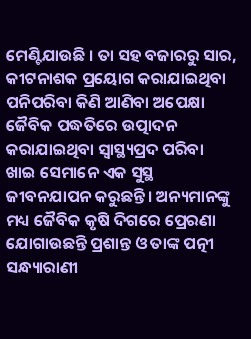ମେଣ୍ଟିଯାଉଛି । ତା ସହ ବଜାରରୁ ସାର, କୀଟନାଶକ ପ୍ରୟୋଗ କରାଯାଇଥିବା ପନିପରିବା କିଣି ଆଣିବା ଅପେକ୍ଷା ଜୈବିକ ପଦ୍ଧତିରେ ଉତ୍ପାଦନ କରାଯାଇଥିବା ସ୍ବାସ୍ଥ୍ୟପ୍ରଦ ପରିବା ଖାଇ ସେମାନେ ଏକ ସୁସ୍ଥ ଜୀବନଯାପନ କରୁଛନ୍ତି। ଅନ୍ୟମାନଙ୍କୁ ମଧ୍ୟ ଜୈବିକ କୃଷି ଦିଗରେ ପ୍ରେରଣା ଯୋଗାଉଛନ୍ତି ପ୍ରଶାନ୍ତ ଓ ତାଙ୍କ ପତ୍ନୀ ସନ୍ଧ୍ୟାରାଣୀ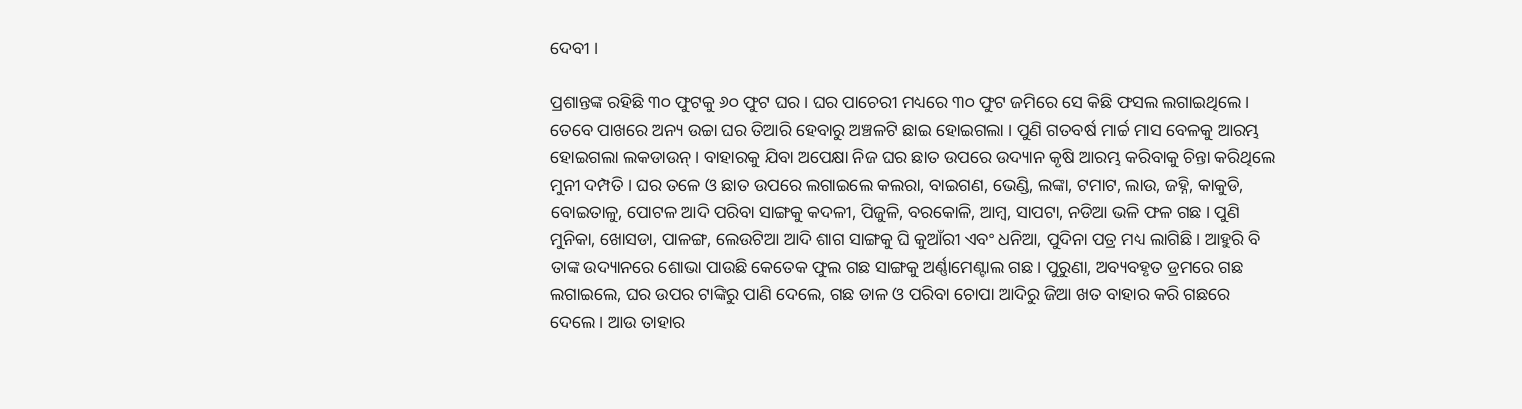ଦେବୀ ।

ପ୍ରଶାନ୍ତଙ୍କ ରହିଛି ୩୦ ଫୁଟକୁ ୬୦ ଫୁଟ ଘର । ଘର ପାଚେରୀ ମଧ୍ୟରେ ୩୦ ଫୁଟ ଜମିରେ ସେ କିଛି ଫସଲ ଲଗାଇଥିଲେ । ତେବେ ପାଖରେ ଅନ୍ୟ ଉଚ୍ଚା ଘର ତିଆରି ହେବାରୁ ଅଞ୍ଚଳଟି ଛାଇ ହୋଇଗଲା । ପୁଣି ଗତବର୍ଷ ମାର୍ଚ୍ଚ ମାସ ବେଳକୁ ଆରମ୍ଭ ହୋଇଗଲା ଲକଡାଉନ୍। ବାହାରକୁ ଯିବା ଅପେକ୍ଷା ନିଜ ଘର ଛାତ ଉପରେ ଉଦ୍ୟାନ କୃଷି ଆରମ୍ଭ କରିବାକୁ ଚିନ୍ତା କରିଥିଲେ ମୁନୀ ଦମ୍ପତି । ଘର ତଳେ ଓ ଛାତ ଉପରେ ଲଗାଇଲେ କଲରା, ବାଇଗଣ, ଭେଣ୍ଡି, ଲଙ୍କା, ଟମାଟ, ଲାଉ, ଜହ୍ନି, କାକୁଡି, ବୋଇତାଳୁ, ପୋଟଳ ଆଦି ପରିବା ସାଙ୍ଗକୁ କଦଳୀ, ପିଜୁଳି, ବରକୋଳି, ଆମ୍ବ, ସାପଟା, ନଡିଆ ଭଳି ଫଳ ଗଛ । ପୁଣି ମୁନିକା, ଖୋସଡା, ପାଳଙ୍ଗ, ଲେଉଟିଆ ଆଦି ଶାଗ ସାଙ୍ଗକୁ ଘି କୁଆଁରୀ ଏବଂ ଧନିଆ, ପୁଦିନା ପତ୍ର ମଧ୍ୟ ଲାଗିଛି। ଆହୁରି ବି ତାଙ୍କ ଉଦ୍ୟାନରେ ଶୋଭା ପାଉଛି କେତେକ ଫୁଲ ଗଛ ସାଙ୍ଗକୁ ଅର୍ଣ୍ଣାମେଣ୍ଟାଲ ଗଛ। ପୁରୁଣା, ଅବ୍ୟବହୃତ ଡ୍ରମରେ ଗଛ ଲଗାଇଲେ, ଘର ଉପର ଟାଙ୍କିରୁ ପାଣି ଦେଲେ, ଗଛ ଡାଳ ଓ ପରିବା ଚୋପା ଆଦିରୁ ଜିଆ ଖତ ବାହାର କରି ଗଛରେ ଦେଲେ। ଆଉ ତାହାର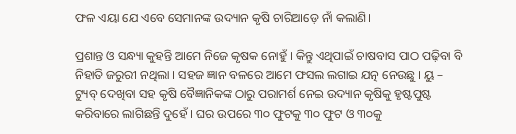ଫଳ ଏୟା ଯେ ଏବେ ସେମାନଙ୍କ ଉଦ୍ୟାନ କୃଷି ଚାରିଆଡ଼େ ନାଁ କଲାଣି।

ପ୍ରଶାନ୍ତ ଓ ସନ୍ଧ୍ୟା କୁହନ୍ତି ଆମେ ନିଜେ କୃଷକ ନୋହୁଁ । କିନ୍ତୁ ଏଥିପାଇଁ ଚାଷବାସ ପାଠ ପଢ଼ିବା ବି ନିହାତି ଜରୁରୀ ନଥିଲା । ସହଜ ଜ୍ଞାନ ବଳରେ ଆମେ ଫସଲ ଲଗାଇ ଯତ୍ନ ନେଉଛୁ । ୟୁ – ଟ୍ୟୁବ୍ ଦେଖିବା ସହ କୃଷି ବୈଜ୍ଞାନିକଙ୍କ ଠାରୁ ପରାମର୍ଶ ନେଇ ଉଦ୍ୟାନ କୃଷିକୁ ହୃଷ୍ଟପୁଷ୍ଟ କରିବାରେ ଲାଗିଛନ୍ତି ଦୁହେଁ । ଘର ଉପରେ ୩୦ ଫୁଟକୁ ୩୦ ଫୁଟ ଓ ୩୦କୁ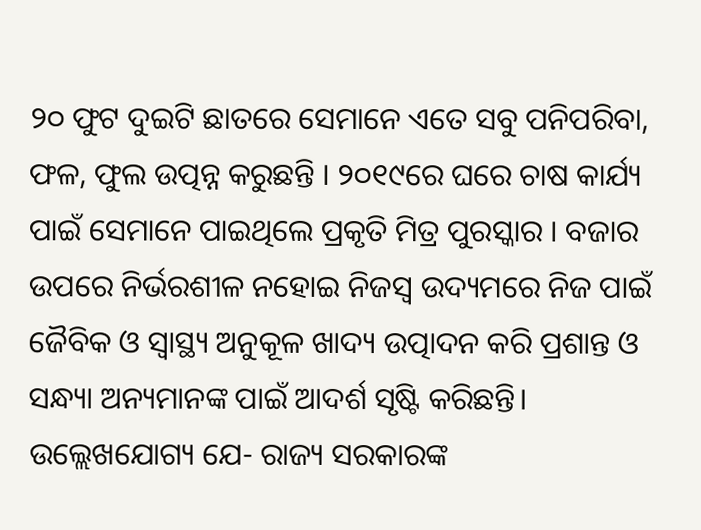୨୦ ଫୁଟ ଦୁଇଟି ଛାତରେ ସେମାନେ ଏତେ ସବୁ ପନିପରିବା, ଫଳ, ଫୁଲ ଉତ୍ପନ୍ନ କରୁଛନ୍ତି । ୨୦୧୯ରେ ଘରେ ଚାଷ କାର୍ଯ୍ୟ ପାଇଁ ସେମାନେ ପାଇଥିଲେ ପ୍ରକୃତି ମିତ୍ର ପୁରସ୍କାର । ବଜାର ଉପରେ ନିର୍ଭରଶୀଳ ନହୋଇ ନିଜସ୍ୱ ଉଦ୍ୟମରେ ନିଜ ପାଇଁ ଜୈବିକ ଓ ସ୍ୱାସ୍ଥ୍ୟ ଅନୁକୂଳ ଖାଦ୍ୟ ଉତ୍ପାଦନ କରି ପ୍ରଶାନ୍ତ ଓ ସନ୍ଧ୍ୟା ଅନ୍ୟମାନଙ୍କ ପାଇଁ ଆଦର୍ଶ ସୃଷ୍ଟି କରିଛନ୍ତି। ଉଲ୍ଲେଖଯୋଗ୍ୟ ଯେ- ରାଜ୍ୟ ସରକାରଙ୍କ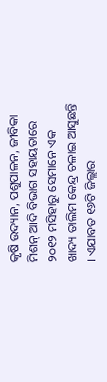କୃଷି ଉଦ୍ୟାନ, ପଶୁପାଳନ, ଜୀବିକା ମିଶନ୍ ଆଦି ବିଭାଗ ସହାୟତାରେ ୨୦୧୨ ମସିହାରୁ ସେମାନେ ଏକ ଖାଦ୍ୟ ତାଲିମ କେନ୍ଦ୍ର ଚଳାଇ ଆସୁଛନ୍ତି । ଏଯାବତ ୧୬ଟି ଜିଲ୍ଲାର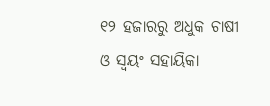୧୨ ହଜାରରୁ ଅଧୁକ ଚାଷୀ ଓ ସ୍ୱୟଂ ସହାୟିକା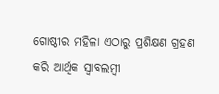ଗୋଷ୍ଠୀର ମହିଳା ଏଠାରୁ ପ୍ରଶିକ୍ଷଣ ଗ୍ରହଣ କରି ଆର୍ଥିକ ସ୍ୱାବଲମ୍ବୀ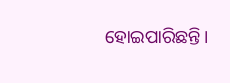ହୋଇପାରିଛନ୍ତି।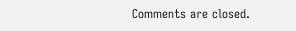Comments are closed.